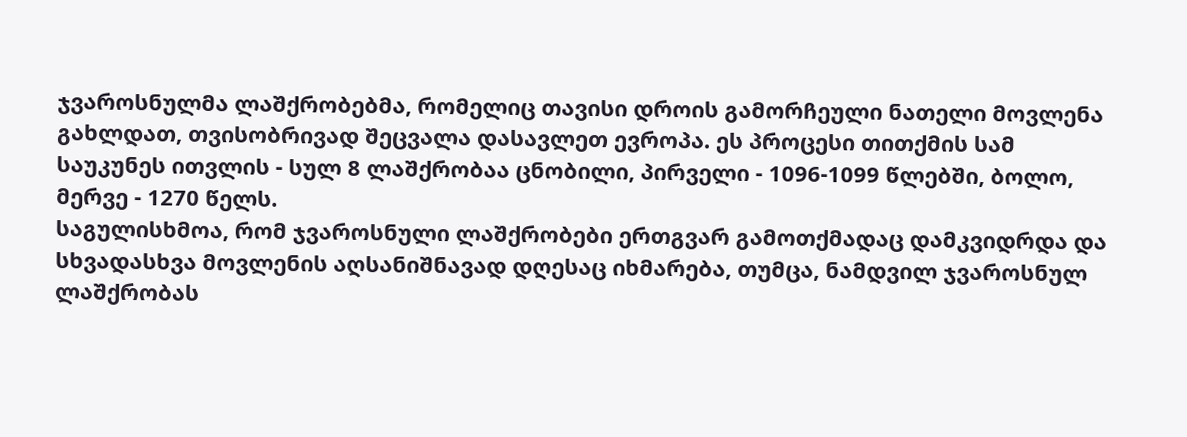ჯვაროსნულმა ლაშქრობებმა, რომელიც თავისი დროის გამორჩეული ნათელი მოვლენა გახლდათ, თვისობრივად შეცვალა დასავლეთ ევროპა. ეს პროცესი თითქმის სამ საუკუნეს ითვლის - სულ 8 ლაშქრობაა ცნობილი, პირველი - 1096-1099 წლებში, ბოლო, მერვე - 1270 წელს.
საგულისხმოა, რომ ჯვაროსნული ლაშქრობები ერთგვარ გამოთქმადაც დამკვიდრდა და სხვადასხვა მოვლენის აღსანიშნავად დღესაც იხმარება, თუმცა, ნამდვილ ჯვაროსნულ ლაშქრობას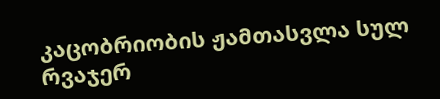კაცობრიობის ჟამთასვლა სულ რვაჯერ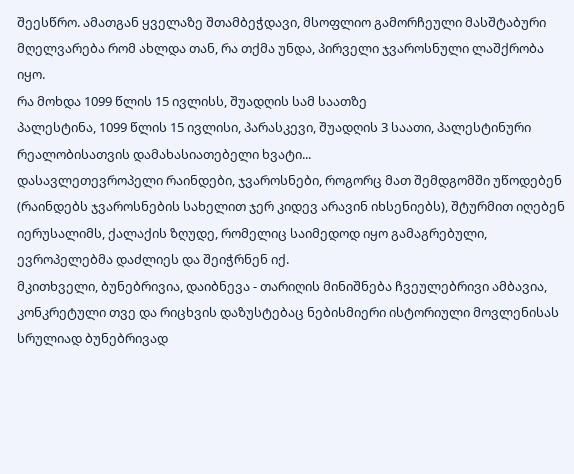შეესწრო. ამათგან ყველაზე შთამბეჭდავი, მსოფლიო გამორჩეული მასშტაბური მღელვარება რომ ახლდა თან, რა თქმა უნდა, პირველი ჯვაროსნული ლაშქრობა იყო.
რა მოხდა 1099 წლის 15 ივლისს, შუადღის სამ საათზე
პალესტინა, 1099 წლის 15 ივლისი, პარასკევი, შუადღის 3 საათი, პალესტინური რეალობისათვის დამახასიათებელი ხვატი...
დასავლეთევროპელი რაინდები, ჯვაროსნები, როგორც მათ შემდგომში უწოდებენ (რაინდებს ჯვაროსნების სახელით ჯერ კიდევ არავინ იხსენიებს), შტურმით იღებენ იერუსალიმს, ქალაქის ზღუდე, რომელიც საიმედოდ იყო გამაგრებული, ევროპელებმა დაძლიეს და შეიჭრნენ იქ.
მკითხველი, ბუნებრივია, დაიბნევა - თარიღის მინიშნება ჩვეულებრივი ამბავია, კონკრეტული თვე და რიცხვის დაზუსტებაც ნებისმიერი ისტორიული მოვლენისას სრულიად ბუნებრივად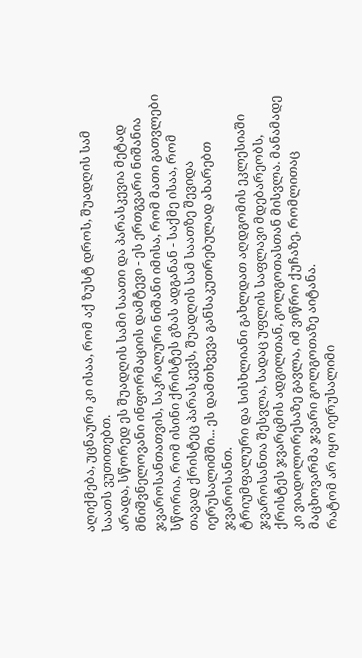აღიქმება, უცნაური კი ისაა, რომ აქ ზუსტ დროს, შუადღის სამ საათს ვუთითებთ.
არადა, სწორედ ეს შუადღის სამი საათი და პარასკევია მეტად მნიშვნელოვანი ინფორმაციის დამტევი - ეს ერთგვარი ნიშანია ჯვაროსანთათვის, საკრალური ნიშანი იმისა, რომ მათი გათვლები სწორია, რომ ისინი ქრისტეს გზას ადგანან - საქმე ისაა, რომ თავად ქრისტეც პარასკევს, შუადღის სამ საათზე შევიდა იერუსალიმში... ეს დამთხვევა განსაკუთრებულად ახარებთ ჯვაროსანთ.
ტრიუმფალური და სისხლიანი გახლდათ აღდგომის ეკლესიაში ჯვაროსანთა შესვლა, სადაც უფლის საფლავი მდებარეობს, ქრისტეს ჯვარცმის ადგილთან, გოლგოთასთან მისვლა. მანამადე კი ვიადოლორესაზე გავლა, იმ ვიწრო ქუჩაზე, რომლითაც მაცხოვარმა ჯვარი გოლგოთაზე აიტანა.
რატომ არ იყო იერუსალიმი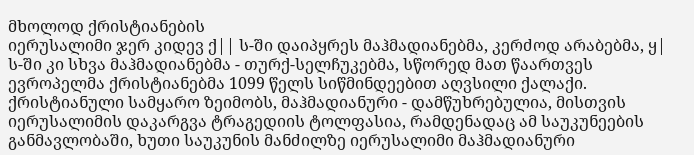მხოლოდ ქრისტიანების
იერუსალიმი ჯერ კიდევ ქ|| ს-ში დაიპყრეს მაჰმადიანებმა, კერძოდ არაბებმა, ყ| ს-ში კი სხვა მაჰმადიანებმა - თურქ-სელჩუკებმა, სწორედ მათ წაართვეს ევროპელმა ქრისტიანებმა 1099 წელს სიწმინდეებით აღვსილი ქალაქი. ქრისტიანული სამყარო ზეიმობს, მაჰმადიანური - დამწუხრებულია, მისთვის იერუსალიმის დაკარგვა ტრაგედიის ტოლფასია, რამდენადაც ამ საუკუნეების განმავლობაში, ხუთი საუკუნის მანძილზე იერუსალიმი მაჰმადიანური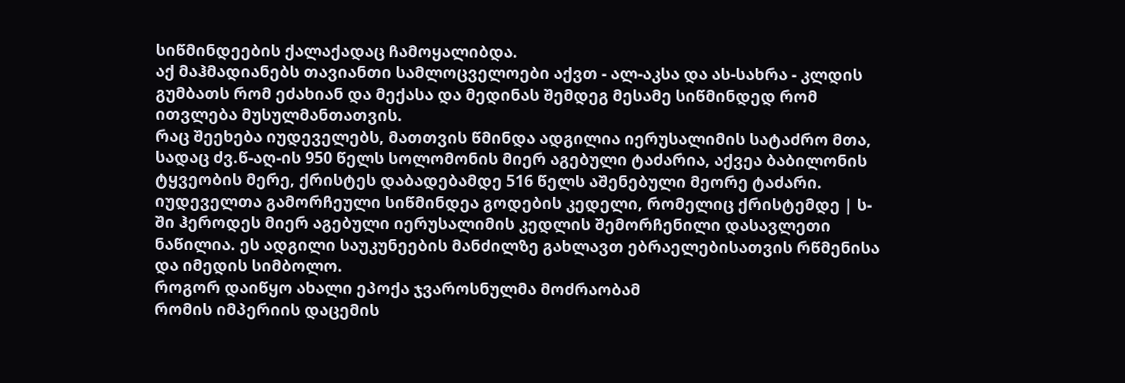სიწმინდეების ქალაქადაც ჩამოყალიბდა.
აქ მაჰმადიანებს თავიანთი სამლოცველოები აქვთ - ალ-აკსა და ას-სახრა - კლდის გუმბათს რომ ეძახიან და მექასა და მედინას შემდეგ მესამე სიწმინდედ რომ ითვლება მუსულმანთათვის.
რაც შეეხება იუდეველებს, მათთვის წმინდა ადგილია იერუსალიმის სატაძრო მთა, სადაც ძვ.წ-აღ-ის 950 წელს სოლომონის მიერ აგებული ტაძარია, აქვეა ბაბილონის ტყვეობის მერე, ქრისტეს დაბადებამდე 516 წელს აშენებული მეორე ტაძარი.
იუდეველთა გამორჩეული სიწმინდეა გოდების კედელი, რომელიც ქრისტემდე | ს-ში ჰეროდეს მიერ აგებული იერუსალიმის კედლის შემორჩენილი დასავლეთი ნაწილია. ეს ადგილი საუკუნეების მანძილზე გახლავთ ებრაელებისათვის რწმენისა და იმედის სიმბოლო.
როგორ დაიწყო ახალი ეპოქა ჯვაროსნულმა მოძრაობამ
რომის იმპერიის დაცემის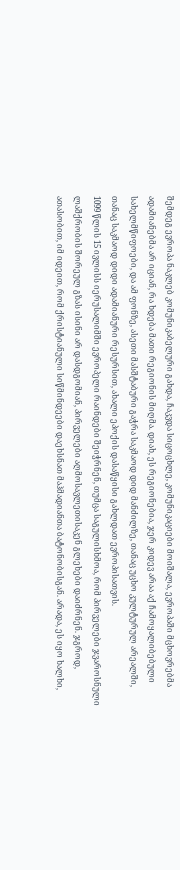შემდეგ ევროპა ნაკლებ კომუნიკაბელური გახდა, ჩაკვდა სიცოცხლე, კომუნიკაციები მოიშალა, ევროპაში მცხოვრებმა ადამიანებმა არ იციან, რა ხდება მათი რეგიონის მიღმა. დიახ, ეს რეგიონებია, ჯერ კიდევ არაა აქ ჩამოყალიბებული სახელმწიფოები, და ამ ფონზე, ასეთი მასშტაბური გაჭრა საკმაოდ დიდ მანძილზე, თანაც უცხო კულტურულ არეალში, თანაც საკმაოდ დიდი ადამიანური რესურსით, ახალი ეპოქის დასაწყისი გახლდათ ევროპისათვის.
1099 წლის 15 ივლისს იერუსალიმში ევროპელი რაინდები შეიჭრნენ, თუმცა საგულისხმოა, რომ პირველები ჯვაროსნული ლაშქრობის შორეულ გზას ისინი არ დასდგომიან, პირველები აღმოსავლეთისაკენ გლეხები დაიძრნენ. ჯგროდ, ათასობით, იმ იდეით, რომ ქრისტიანული სიწმინდეები დაეხსნათ მაჰმადიანთა ბატონობისგან. არადა, ეს იყო ხალხი,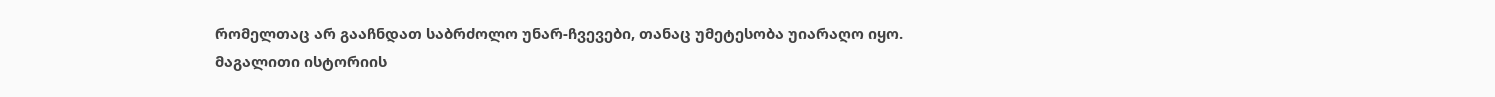რომელთაც არ გააჩნდათ საბრძოლო უნარ-ჩვევები, თანაც უმეტესობა უიარაღო იყო.
მაგალითი ისტორიის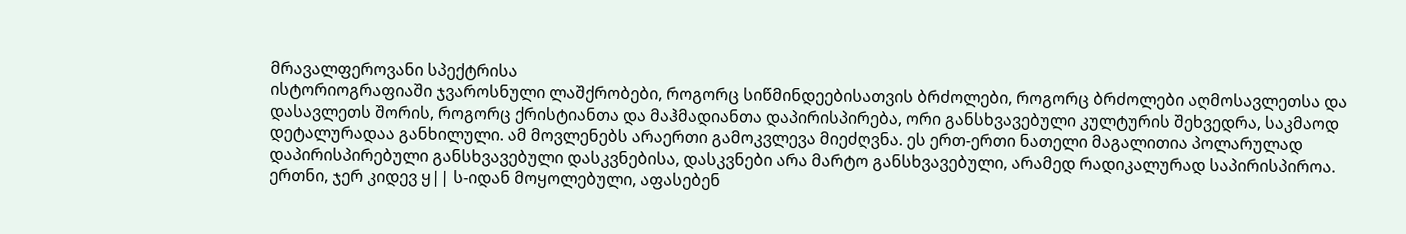მრავალფეროვანი სპექტრისა
ისტორიოგრაფიაში ჯვაროსნული ლაშქრობები, როგორც სიწმინდეებისათვის ბრძოლები, როგორც ბრძოლები აღმოსავლეთსა და დასავლეთს შორის, როგორც ქრისტიანთა და მაჰმადიანთა დაპირისპირება, ორი განსხვავებული კულტურის შეხვედრა, საკმაოდ დეტალურადაა განხილული. ამ მოვლენებს არაერთი გამოკვლევა მიეძღვნა. ეს ერთ-ერთი ნათელი მაგალითია პოლარულად დაპირისპირებული განსხვავებული დასკვნებისა, დასკვნები არა მარტო განსხვავებული, არამედ რადიკალურად საპირისპიროა.
ერთნი, ჯერ კიდევ ყ|| ს-იდან მოყოლებული, აფასებენ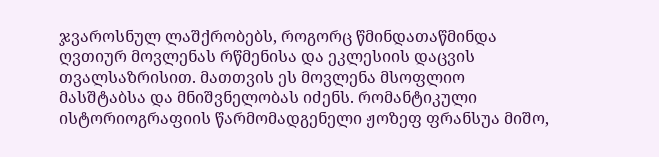ჯვაროსნულ ლაშქრობებს, როგორც წმინდათაწმინდა ღვთიურ მოვლენას რწმენისა და ეკლესიის დაცვის თვალსაზრისით. მათთვის ეს მოვლენა მსოფლიო მასშტაბსა და მნიშვნელობას იძენს. რომანტიკული ისტორიოგრაფიის წარმომადგენელი ჟოზეფ ფრანსუა მიშო,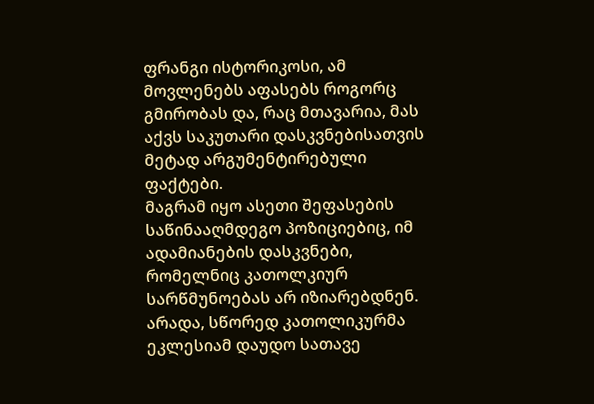ფრანგი ისტორიკოსი, ამ მოვლენებს აფასებს როგორც გმირობას და, რაც მთავარია, მას აქვს საკუთარი დასკვნებისათვის მეტად არგუმენტირებული ფაქტები.
მაგრამ იყო ასეთი შეფასების საწინააღმდეგო პოზიციებიც, იმ ადამიანების დასკვნები, რომელნიც კათოლკიურ სარწმუნოებას არ იზიარებდნენ. არადა, სწორედ კათოლიკურმა ეკლესიამ დაუდო სათავე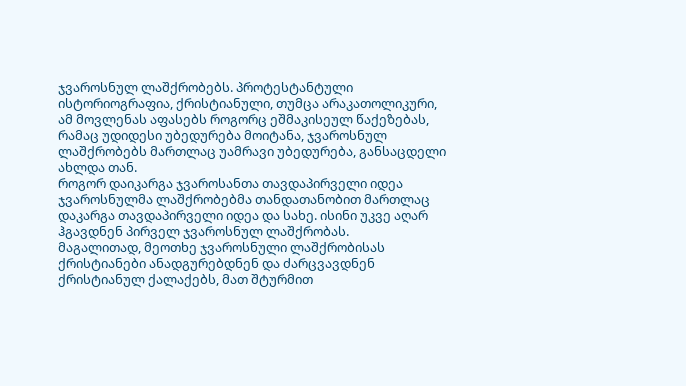ჯვაროსნულ ლაშქრობებს. პროტესტანტული ისტორიოგრაფია, ქრისტიანული, თუმცა არაკათოლიკური, ამ მოვლენას აფასებს როგორც ეშმაკისეულ წაქეზებას, რამაც უდიდესი უბედურება მოიტანა, ჯვაროსნულ ლაშქრობებს მართლაც უამრავი უბედურება, განსაცდელი ახლდა თან.
როგორ დაიკარგა ჯვაროსანთა თავდაპირველი იდეა
ჯვაროსნულმა ლაშქრობებმა თანდათანობით მართლაც დაკარგა თავდაპირველი იდეა და სახე. ისინი უკვე აღარ ჰგავდნენ პირველ ჯვაროსნულ ლაშქრობას.
მაგალითად, მეოთხე ჯვაროსნული ლაშქრობისას ქრისტიანები ანადგურებდნენ და ძარცვავდნენ ქრისტიანულ ქალაქებს, მათ შტურმით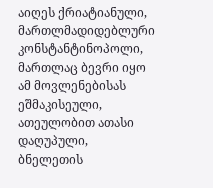აიღეს ქრიატიანული, მართლმადიდებლური კონსტანტინოპოლი, მართლაც ბევრი იყო ამ მოვლენებისას ეშმაკისეული, ათეულობით ათასი დაღუპული, ბნელეთის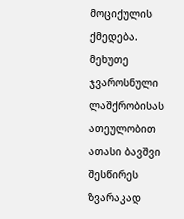მოციქულის ქმედება.
მეხუთე ჯვაროსნული ლაშქრობისას ათეულობით ათასი ბავშვი შესწირეს ზვარაკად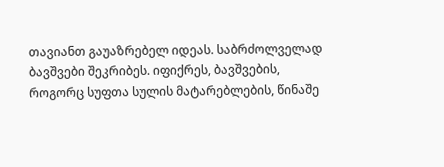თავიანთ გაუაზრებელ იდეას. საბრძოლველად ბავშვები შეკრიბეს. იფიქრეს, ბავშვების, როგორც სუფთა სულის მატარებლების, წინაშე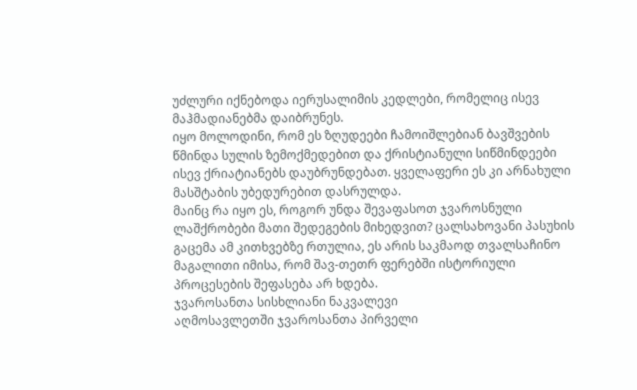უძლური იქნებოდა იერუსალიმის კედლები, რომელიც ისევ მაჰმადიანებმა დაიბრუნეს.
იყო მოლოდინი, რომ ეს ზღუდეები ჩამოიშლებიან ბავშვების წმინდა სულის ზემოქმედებით და ქრისტიანული სიწმინდეები ისევ ქრიატიანებს დაუბრუნდებათ. ყველაფერი ეს კი არნახული მასშტაბის უბედურებით დასრულდა.
მაინც რა იყო ეს, როგორ უნდა შევაფასოთ ჯვაროსნული ლაშქრობები მათი შედეგების მიხედვით? ცალსახოვანი პასუხის გაცემა ამ კითხვებზე რთულია, ეს არის საკმაოდ თვალსაჩინო მაგალითი იმისა, რომ შავ-თეთრ ფერებში ისტორიული პროცესების შეფასება არ ხდება.
ჯვაროსანთა სისხლიანი ნაკვალევი
აღმოსავლეთში ჯვაროსანთა პირველი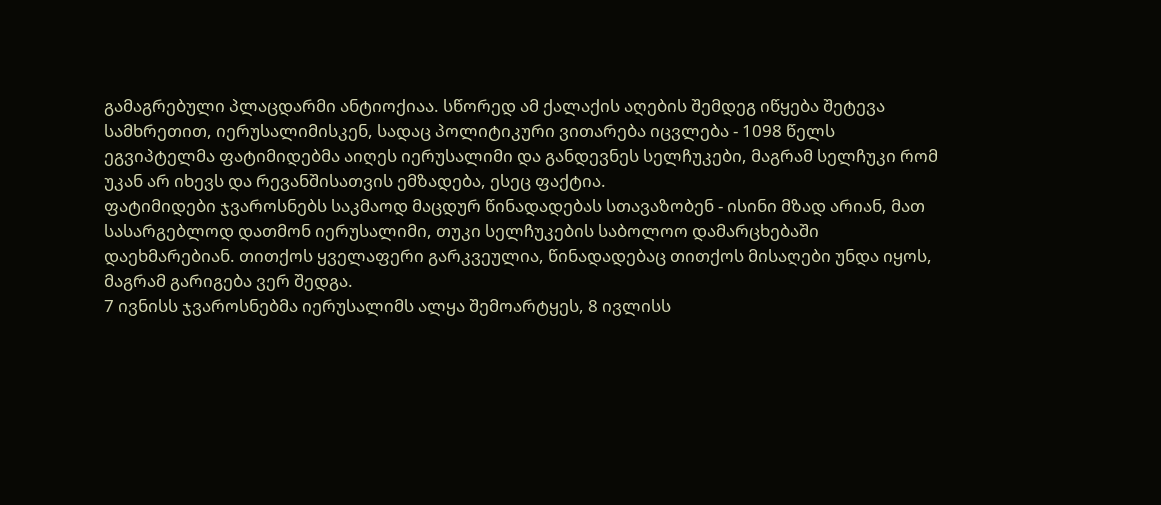გამაგრებული პლაცდარმი ანტიოქიაა. სწორედ ამ ქალაქის აღების შემდეგ იწყება შეტევა სამხრეთით, იერუსალიმისკენ, სადაც პოლიტიკური ვითარება იცვლება - 1098 წელს ეგვიპტელმა ფატიმიდებმა აიღეს იერუსალიმი და განდევნეს სელჩუკები, მაგრამ სელჩუკი რომ უკან არ იხევს და რევანშისათვის ემზადება, ესეც ფაქტია.
ფატიმიდები ჯვაროსნებს საკმაოდ მაცდურ წინადადებას სთავაზობენ - ისინი მზად არიან, მათ სასარგებლოდ დათმონ იერუსალიმი, თუკი სელჩუკების საბოლოო დამარცხებაში დაეხმარებიან. თითქოს ყველაფერი გარკვეულია, წინადადებაც თითქოს მისაღები უნდა იყოს, მაგრამ გარიგება ვერ შედგა.
7 ივნისს ჯვაროსნებმა იერუსალიმს ალყა შემოარტყეს, 8 ივლისს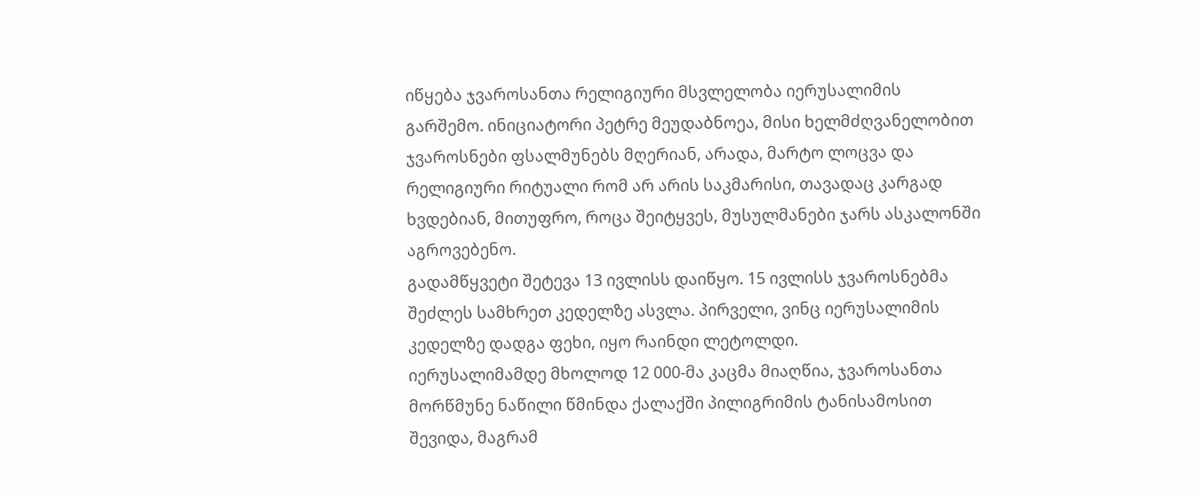იწყება ჯვაროსანთა რელიგიური მსვლელობა იერუსალიმის გარშემო. ინიციატორი პეტრე მეუდაბნოეა, მისი ხელმძღვანელობით ჯვაროსნები ფსალმუნებს მღერიან, არადა, მარტო ლოცვა და რელიგიური რიტუალი რომ არ არის საკმარისი, თავადაც კარგად ხვდებიან, მითუფრო, როცა შეიტყვეს, მუსულმანები ჯარს ასკალონში აგროვებენო.
გადამწყვეტი შეტევა 13 ივლისს დაიწყო. 15 ივლისს ჯვაროსნებმა შეძლეს სამხრეთ კედელზე ასვლა. პირველი, ვინც იერუსალიმის კედელზე დადგა ფეხი, იყო რაინდი ლეტოლდი.
იერუსალიმამდე მხოლოდ 12 000-მა კაცმა მიაღწია, ჯვაროსანთა მორწმუნე ნაწილი წმინდა ქალაქში პილიგრიმის ტანისამოსით შევიდა, მაგრამ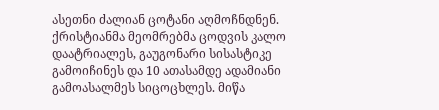ასეთნი ძალიან ცოტანი აღმოჩნდნენ. ქრისტიანმა მეომრებმა ცოდვის კალო დაატრიალეს, გაუგონარი სისასტიკე გამოიჩინეს და 10 ათასამდე ადამიანი გამოასალმეს სიცოცხლეს. მიწა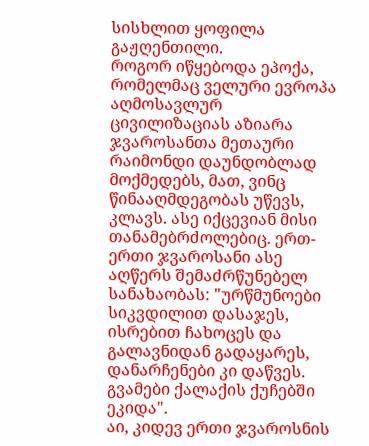სისხლით ყოფილა გაჟღენთილი.
როგორ იწყებოდა ეპოქა, რომელმაც ველური ევროპა აღმოსავლურ ცივილიზაციას აზიარა
ჯვაროსანთა მეთაური რაიმონდი დაუნდობლად მოქმედებს, მათ, ვინც წინააღმდეგობას უწევს, კლავს. ასე იქცევიან მისი თანამებრძოლებიც. ერთ-ერთი ჯვაროსანი ასე აღწერს შემაძრწუნებელ სანახაობას: "ურწმუნოები სიკვდილით დასაჯეს, ისრებით ჩახოცეს და გალავნიდან გადაყარეს, დანარჩენები კი დაწვეს. გვამები ქალაქის ქუჩებში ეკიდა".
აი, კიდევ ერთი ჯვაროსნის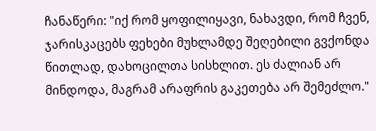ჩანაწერი: "იქ რომ ყოფილიყავი, ნახავდი, რომ ჩვენ, ჯარისკაცებს ფეხები მუხლამდე შეღებილი გვქონდა წითლად, დახოცილთა სისხლით. ეს ძალიან არ მინდოდა, მაგრამ არაფრის გაკეთება არ შემეძლო."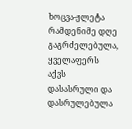ხოცვა-ჟლეტა რამდენიმე დღე გაგრძელებულა, ყველაფერს აქვს დასასრული და დასრულებულა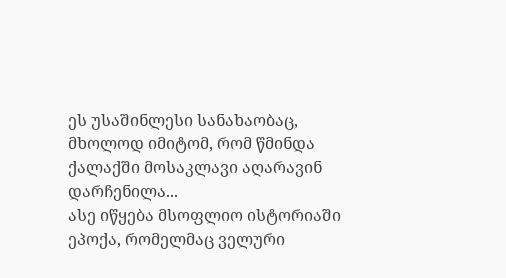ეს უსაშინლესი სანახაობაც, მხოლოდ იმიტომ, რომ წმინდა ქალაქში მოსაკლავი აღარავინ დარჩენილა...
ასე იწყება მსოფლიო ისტორიაში ეპოქა, რომელმაც ველური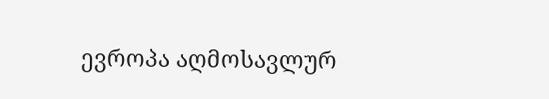ევროპა აღმოსავლურ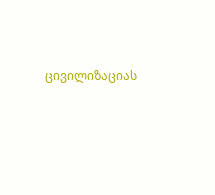ცივილიზაციას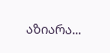აზიარა...